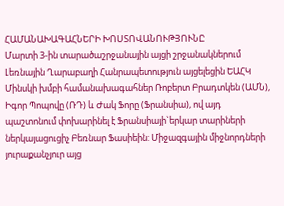ՀԱՄԱՆԱԽԱԳԱՀՆԵՐԻ ԽՈՍՏՈՎԱՆՈՒԹՅՈՒՆԸ
Մարտի 3-ին տարածաշրջանային այցի շրջանակներում Լեռնային Ղարաբաղի Հանրապետություն այցելեցին ԵԱՀԿ Մինսկի խմբի համանախագահներ Ռոբերտ Բրադտկեն (ԱՄՆ), Իգոր Պոպովը (ՌԴ) և Ժակ Ֆորը (Ֆրանսիա), ով այդ պաշտոնում փոխարինել է Ֆրանսիայի`երկար տարիների ներկայացուցիչ Բեռնար Ֆասիեին: Միջազգային միջնորդների յուրաքանչյուր այց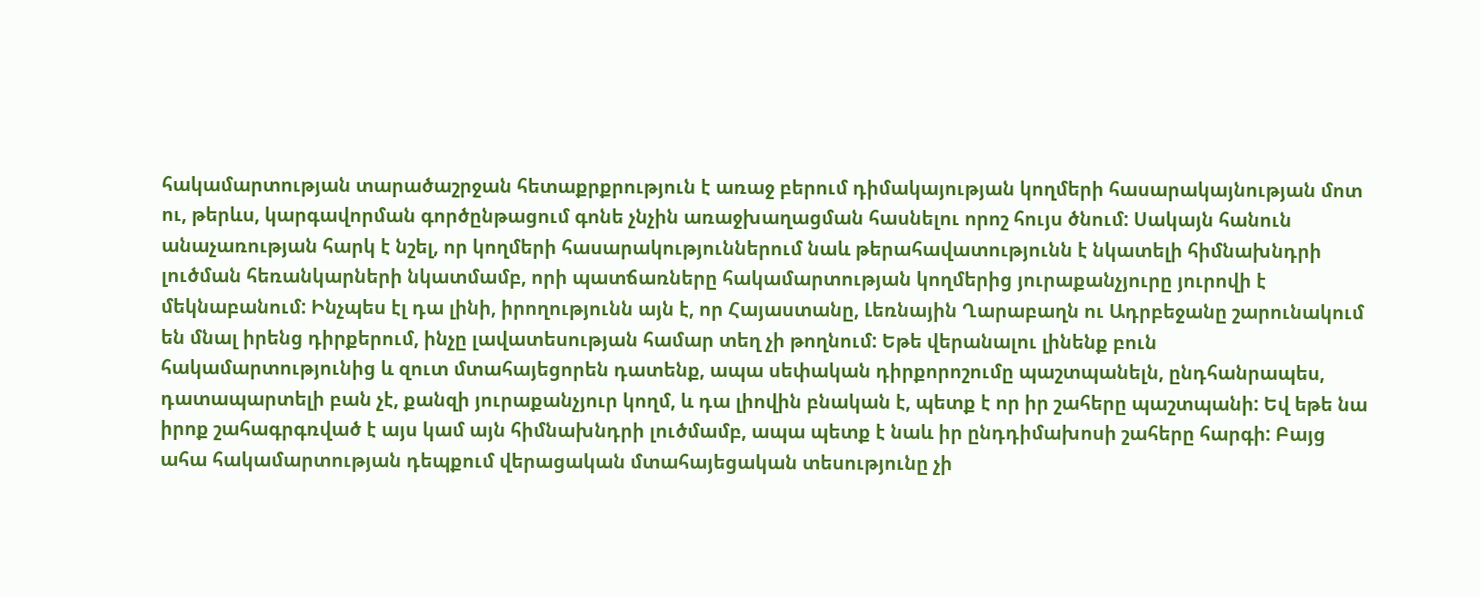հակամարտության տարածաշրջան հետաքրքրություն է առաջ բերում դիմակայության կողմերի հասարակայնության մոտ ու, թերևս, կարգավորման գործընթացում գոնե չնչին առաջխաղացման հասնելու որոշ հույս ծնում: Սակայն հանուն անաչառության հարկ է նշել, որ կողմերի հասարակություններում նաև թերահավատությունն է նկատելի հիմնախնդրի լուծման հեռանկարների նկատմամբ, որի պատճառները հակամարտության կողմերից յուրաքանչյուրը յուրովի է մեկնաբանում: Ինչպես էլ դա լինի, իրողությունն այն է, որ Հայաստանը, Լեռնային Ղարաբաղն ու Ադրբեջանը շարունակում են մնալ իրենց դիրքերում, ինչը լավատեսության համար տեղ չի թողնում: Եթե վերանալու լինենք բուն հակամարտությունից և զուտ մտահայեցորեն դատենք, ապա սեփական դիրքորոշումը պաշտպանելն, ընդհանրապես, դատապարտելի բան չէ, քանզի յուրաքանչյուր կողմ, և դա լիովին բնական է, պետք է որ իր շահերը պաշտպանի: Եվ եթե նա իրոք շահագրգռված է այս կամ այն հիմնախնդրի լուծմամբ, ապա պետք է նաև իր ընդդիմախոսի շահերը հարգի: Բայց ահա հակամարտության դեպքում վերացական մտահայեցական տեսությունը չի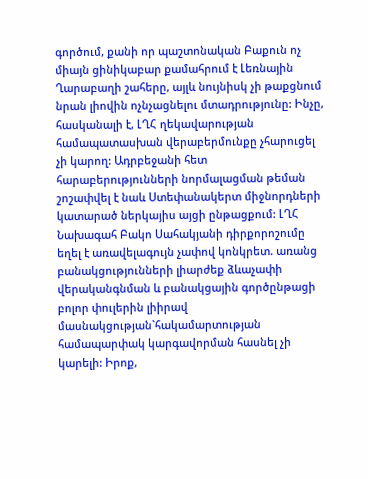գործում, քանի որ պաշտոնական Բաքուն ոչ միայն ցինիկաբար քամահրում է Լեռնային Ղարաբաղի շահերը, այլև նույնիսկ չի թաքցնում նրան լիովին ոչնչացնելու մտադրությունը: Ինչը, հասկանալի է, ԼՂՀ ղեկավարության համապատասխան վերաբերմունքը չհարուցել չի կարող: Ադրբեջանի հետ հարաբերությունների նորմալացման թեման շոշափվել է նաև Ստեփանակերտ միջնորդների կատարած ներկայիս այցի ընթացքում: ԼՂՀ Նախագահ Բակո Սահակյանի դիրքորոշումը եղել է առավելագույն չափով կոնկրետ. առանց բանակցությունների լիարժեք ձևաչափի վերականգնման և բանակցային գործընթացի բոլոր փուլերին լիիրավ մասնակցության`հակամարտության համապարփակ կարգավորման հասնել չի կարելի: Իրոք,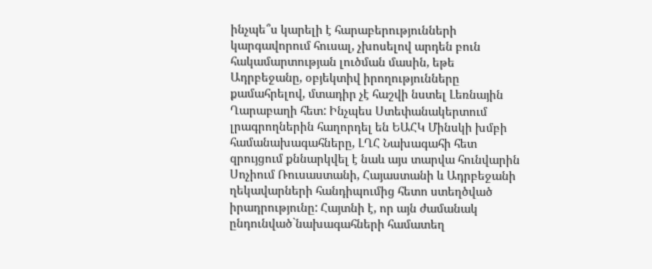ինչպե՞ս կարելի է հարաբերությունների կարգավորում հուսալ, չխոսելով արդեն բուն հակամարտության լուծման մասին, եթե Ադրբեջանը, օբյեկտիվ իրողությունները քամահրելով, մտադիր չէ հաշվի նստել Լեռնային Ղարաբաղի հետ: Ինչպես Ստեփանակերտում լրագրողներին հաղորդել են ԵԱՀԿ Մինսկի խմբի համանախագահները, ԼՂՀ Նախագահի հետ զրույցում քննարկվել է նաև այս տարվա հունվարին Սոչիում Ռուսաստանի, Հայաստանի և Ադրբեջանի ղեկավարների հանդիպումից հետո ստեղծված իրադրությունը: Հայտնի է, որ այն ժամանակ ընդունված`նախագահների համատեղ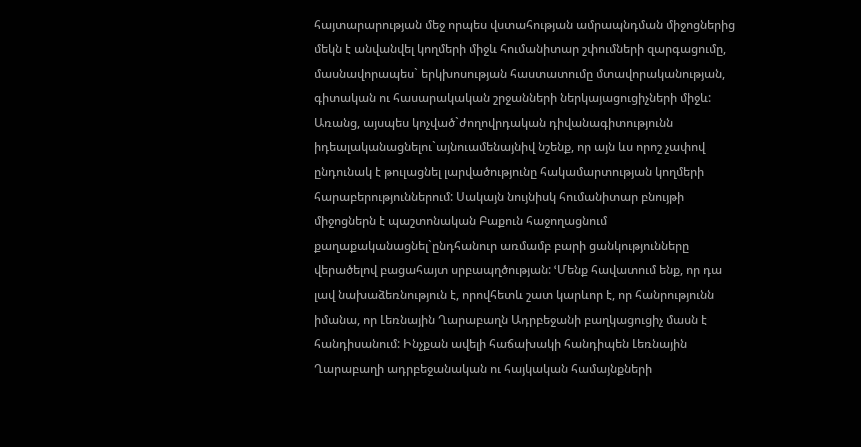հայտարարության մեջ որպես վստահության ամրապնդման միջոցներից մեկն է անվանվել կողմերի միջև հումանիտար շփումների զարգացումը, մասնավորապես` երկխոսության հաստատումը մտավորականության, գիտական ու հասարակական շրջանների ներկայացուցիչների միջև: Առանց, այսպես կոչված`ժողովրդական դիվանագիտությունն իդեալականացնելու`այնուամենայնիվ նշենք, որ այն ևս որոշ չափով ընդունակ է թուլացնել լարվածությունը հակամարտության կողմերի հարաբերություններում: Սակայն նույնիսկ հումանիտար բնույթի միջոցներն է պաշտոնական Բաքուն հաջողացնում քաղաքականացնել`ընդհանուր առմամբ բարի ցանկությունները վերածելով բացահայտ սրբապղծության: ՙՄենք հավատում ենք, որ դա լավ նախաձեռնություն է, որովհետև շատ կարևոր է, որ հանրությունն իմանա, որ Լեռնային Ղարաբաղն Ադրբեջանի բաղկացուցիչ մասն է հանդիսանում: Ինչքան ավելի հաճախակի հանդիպեն Լեռնային Ղարաբաղի ադրբեջանական ու հայկական համայնքների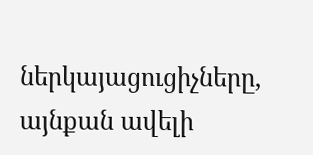ներկայացուցիչները, այնքան ավելի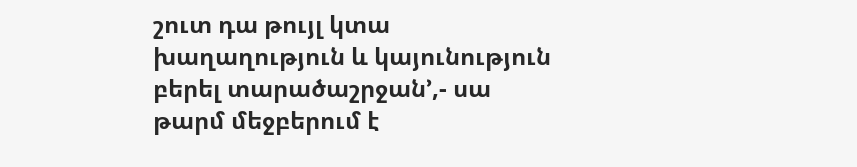շուտ դա թույլ կտա խաղաղություն և կայունություն բերել տարածաշրջան՚,- սա թարմ մեջբերում է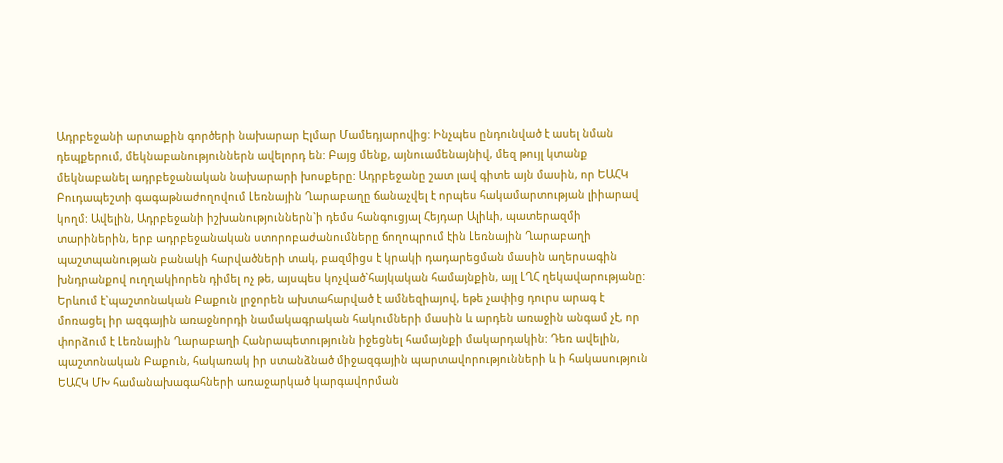Ադրբեջանի արտաքին գործերի նախարար Էլմար Մամեդյարովից: Ինչպես ընդունված է ասել նման դեպքերում, մեկնաբանություններն ավելորդ են: Բայց մենք, այնուամենայնիվ, մեզ թույլ կտանք մեկնաբանել ադրբեջանական նախարարի խոսքերը: Ադրբեջանը շատ լավ գիտե այն մասին, որ ԵԱՀԿ Բուդապեշտի գագաթնաժողովում Լեռնային Ղարաբաղը ճանաչվել է որպես հակամարտության լիիարավ կողմ: Ավելին, Ադրբեջանի իշխանություններն`ի դեմս հանգուցյալ Հեյդար Ալիևի, պատերազմի տարիներին, երբ ադրբեջանական ստորոբաժանումները ճողոպրում էին Լեռնային Ղարաբաղի պաշտպանության բանակի հարվածների տակ, բազմիցս է կրակի դադարեցման մասին աղերսագին խնդրանքով ուղղակիորեն դիմել ոչ թե, այսպես կոչված`հայկական համայնքին, այլ ԼՂՀ ղեկավարությանը: Երևում է`պաշտոնական Բաքուն լրջորեն ախտահարված է ամնեզիայով, եթե չափից դուրս արագ է մոռացել իր ազգային առաջնորդի նամակագրական հակումների մասին և արդեն առաջին անգամ չէ, որ փորձում է Լեռնային Ղարաբաղի Հանրապետությունն իջեցնել համայնքի մակարդակին: Դեռ ավելին, պաշտոնական Բաքուն, հակառակ իր ստանձնած միջազգային պարտավորությունների և ի հակասություն ԵԱՀԿ ՄԽ համանախագահների առաջարկած կարգավորման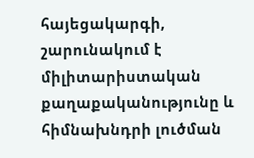հայեցակարգի, շարունակում է միլիտարիստական քաղաքականությունը և հիմնախնդրի լուծման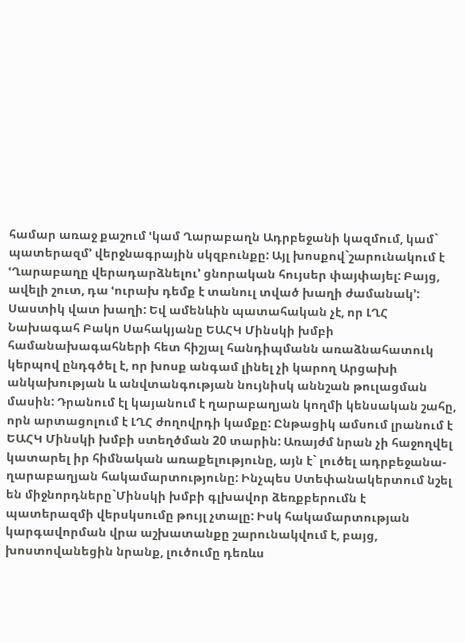համար առաջ քաշում ՙկամ Ղարաբաղն Ադրբեջանի կազմում, կամ` պատերազմ՚ վերջնագրային սկզբունքը: Այլ խոսքով`շարունակում է ՙՂարաբաղը վերադարձնելու՚ ցնորական հույսեր փայփայել: Բայց, ավելի շուտ, դա ՙուրախ դեմք է տանուլ տված խաղի ժամանակ՚: Սաստիկ վատ խաղի: Եվ ամենևին պատահական չէ, որ ԼՂՀ Նախագահ Բակո Սահակյանը ԵԱՀԿ Մինսկի խմբի համանախագահների հետ հիշյալ հանդիպմանն առաձնահատուկ կերպով ընդգծել է, որ խոսք անգամ լինել չի կարող Արցախի անկախության և անվտանգության նույնիսկ աննշան թուլացման մասին: Դրանում էլ կայանում է ղարաբաղյան կողմի կենսական շահը, որն արտացոլում է ԼՂՀ ժողովրդի կամքը: Ընթացիկ ամսում լրանում է ԵԱՀԿ Մինսկի խմբի ստեղծման 20 տարին: Առայժմ նրան չի հաջողվել կատարել իր հիմնական առաքելությունը, այն է` լուծել ադրբեջանա-ղարաբաղյան հակամարտությունը: Ինչպես Ստեփանակերտում նշել են միջնորդները`Մինսկի խմբի գլխավոր ձեռքբերումն է պատերազմի վերսկսումը թույլ չտալը: Իսկ հակամարտության կարգավորման վրա աշխատանքը շարունակվում է, բայց, խոստովանեցին նրանք, լուծումը դեռևս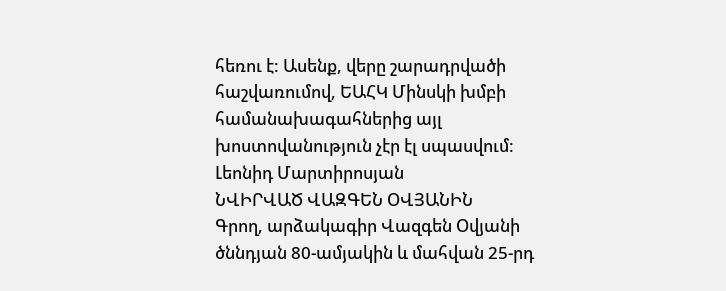հեռու է: Ասենք, վերը շարադրվածի հաշվառումով, ԵԱՀԿ Մինսկի խմբի համանախագահներից այլ խոստովանություն չէր էլ սպասվում: Լեոնիդ Մարտիրոսյան
ՆՎԻՐՎԱԾ ՎԱԶԳԵՆ ՕՎՅԱՆԻՆ
Գրող, արձակագիր Վազգեն Օվյանի ծննդյան 80-ամյակին և մահվան 25-րդ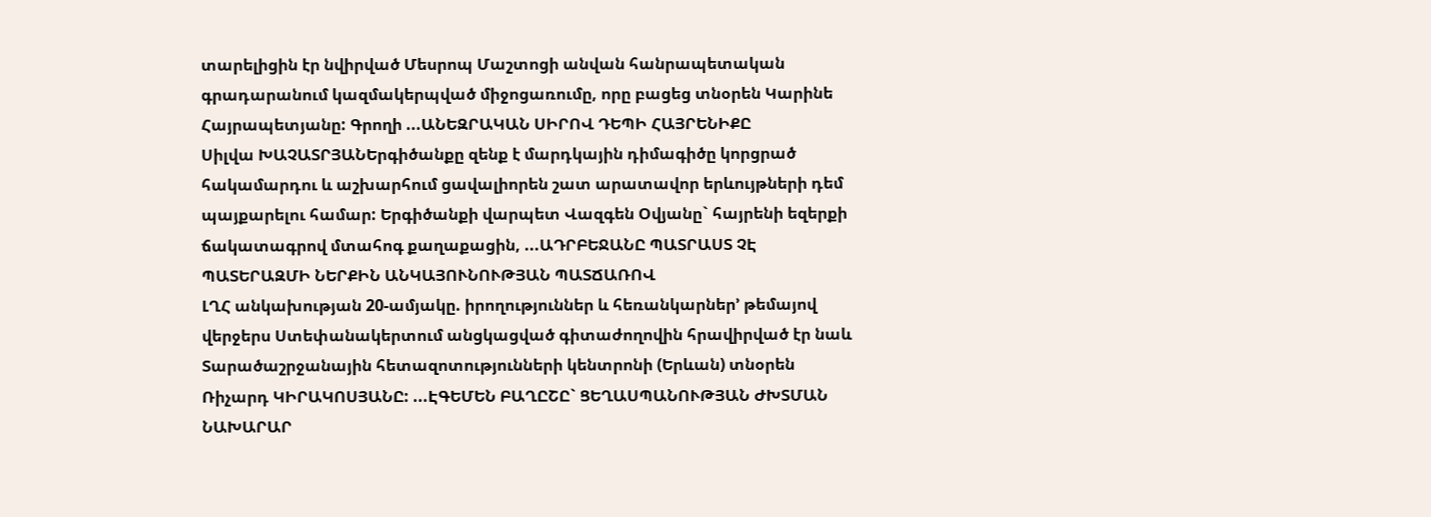տարելիցին էր նվիրված Մեսրոպ Մաշտոցի անվան հանրապետական գրադարանում կազմակերպված միջոցառումը, որը բացեց տնօրեն Կարինե Հայրապետյանը: Գրողի ...ԱՆԵԶՐԱԿԱՆ ՍԻՐՈՎ ԴԵՊԻ ՀԱՅՐԵՆԻՔԸ
Սիլվա ԽԱՉԱՏՐՅԱՆԵրգիծանքը զենք է մարդկային դիմագիծը կորցրած հակամարդու և աշխարհում ցավալիորեն շատ արատավոր երևույթների դեմ պայքարելու համար: Երգիծանքի վարպետ Վազգեն Օվյանը` հայրենի եզերքի ճակատագրով մտահոգ քաղաքացին, ...ԱԴՐԲԵՋԱՆԸ ՊԱՏՐԱՍՏ ՉԷ ՊԱՏԵՐԱԶՄԻ ՆԵՐՔԻՆ ԱՆԿԱՅՈՒՆՈՒԹՅԱՆ ՊԱՏՃԱՌՈՎ
ԼՂՀ անկախության 20-ամյակը. իրողություններ և հեռանկարներ՚ թեմայով վերջերս Ստեփանակերտում անցկացված գիտաժողովին հրավիրված էր նաև Տարածաշրջանային հետազոտությունների կենտրոնի (Երևան) տնօրեն Ռիչարդ ԿԻՐԱԿՈՍՅԱՆԸ: ...ԷԳԵՄԵՆ ԲԱՂԸՇԸ` ՑԵՂԱՍՊԱՆՈՒԹՅԱՆ ԺԽՏՄԱՆ ՆԱԽԱՐԱՐ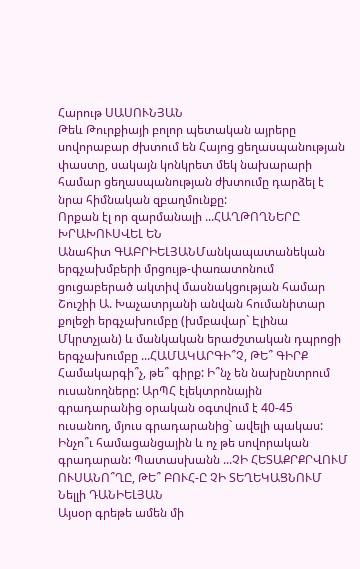Հարութ ՍԱՍՈՒՆՅԱՆ
Թեև Թուրքիայի բոլոր պետական այրերը սովորաբար ժխտում են Հայոց ցեղասպանության փաստը, սակայն կոնկրետ մեկ նախարարի համար ցեղասպանության ժխտումը դարձել է նրա հիմնական զբաղմունքը:
Որքան էլ որ զարմանալի ...ՀԱՂԹՈՂՆԵՐԸ ԽՐԱԽՈՒՍՎԵԼ ԵՆ
Անահիտ ԳԱԲՐԻԵԼՅԱՆՄանկապատանեկան երգչախմբերի մրցույթ-փառատոնում ցուցաբերած ակտիվ մասնակցության համար Շուշիի Ա. Խաչատրյանի անվան հումանիտար քոլեջի երգչախումբը (խմբավար` Էլինա Մկրտչյան) և մանկական երաժշտական դպրոցի երգչախումբը ...ՀԱՄԱԿԱՐԳԻ՞Չ, ԹԵ՞ ԳԻՐՔ
Համակարգի՞չ, թե՞ գիրք: Ի՞նչ են նախընտրում ուսանողները: ԱրՊՀ էլեկտրոնային գրադարանից օրական օգտվում է 40-45 ուսանող, մյուս գրադարանից` ավելի պակաս: Ինչո՞ւ համացանցային և ոչ թե սովորական գրադարան: Պատասխանն ...ՉԻ ՀԵՏԱՔՐՔՐՎՈՒՄ ՈՒՍԱՆՈ՞ՂԸ, ԹԵ՞ ԲՈՒՀ-Ը ՉԻ ՏԵՂԵԿԱՑՆՈՒՄ
Նելլի ԴԱՆԻԵԼՅԱՆ
Այսօր գրեթե ամեն մի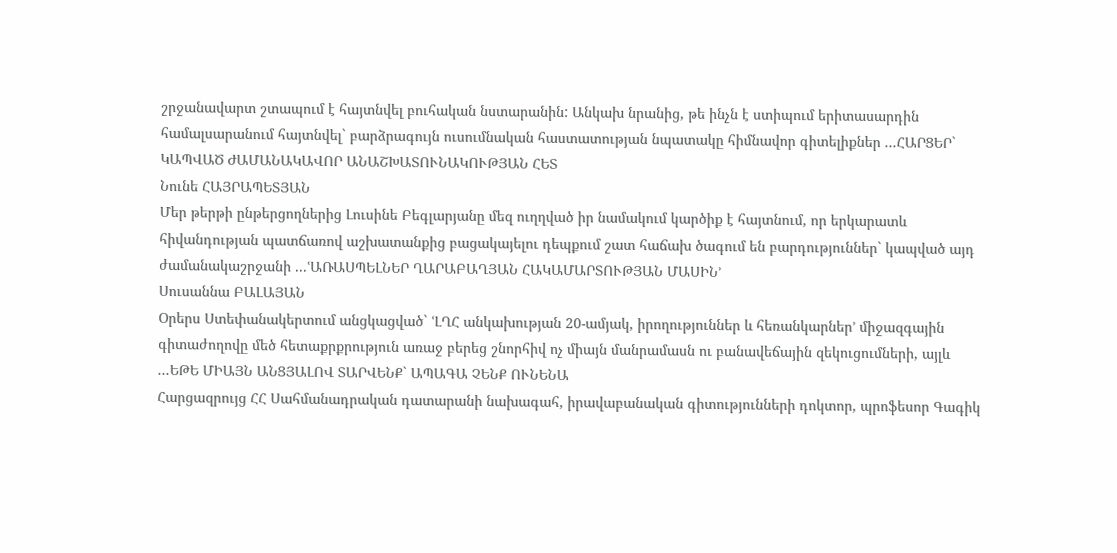շրջանավարտ շտապում է հայտնվել բուհական նստարանին: Անկախ նրանից, թե ինչն է ստիպում երիտասարդին համալսարանում հայտնվել` բարձրագույն ուսումնական հաստատության նպատակը հիմնավոր գիտելիքներ ...ՀԱՐՑԵՐ` ԿԱՊՎԱԾ ԺԱՄԱՆԱԿԱՎՈՐ ԱՆԱՇԽԱՏՈՒՆԱԿՈՒԹՅԱՆ ՀԵՏ
Նունե ՀԱՅՐԱՊԵՏՅԱՆ
Մեր թերթի ընթերցողներից Լուսինե Բեգլարյանը մեզ ուղղված իր նամակում կարծիք է հայտնում, որ երկարատև հիվանդության պատճառով աշխատանքից բացակայելու դեպքում շատ հաճախ ծագում են բարդություններ` կապված այդ ժամանակաշրջանի ...ՙԱՌԱՍՊԵԼՆԵՐ ՂԱՐԱԲԱՂՅԱՆ ՀԱԿԱՄԱՐՏՈՒԹՅԱՆ ՄԱՍԻՆ՚
Սուսաննա ԲԱԼԱՅԱՆ
Օրերս Ստեփանակերտում անցկացված` ՙԼՂՀ անկախության 20-ամյակ, իրողություններ և հեռանկարներ՚ միջազգային գիտաժողովը մեծ հետաքրքրություն առաջ բերեց շնորհիվ ոչ միայն մանրամասն ու բանավեճային զեկուցումների, այլև ...ԵԹԵ ՄԻԱՅՆ ԱՆՑՅԱԼՈՎ ՏԱՐՎԵՆՔ` ԱՊԱԳԱ ՉԵՆՔ ՈՒՆԵՆԱ
Հարցազրույց ՀՀ Սահմանադրական դատարանի նախագահ, իրավաբանական գիտությունների դոկտոր, պրոֆեսոր Գագիկ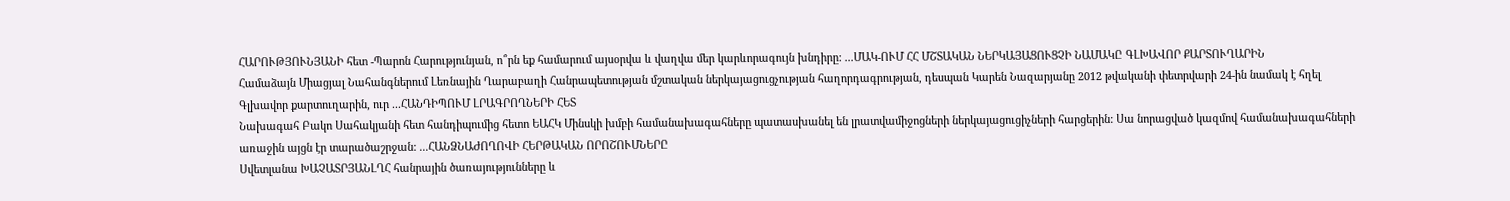ՀԱՐՈՒԹՅՈՒՆՅԱՆԻ հետ -Պարոն Հարությունյան, ո՞րն եք համարում այսօրվա և վաղվա մեր կարևորագույն խնդիրը: ...ՄԱԿ-ՈՒՄ ՀՀ ՄՇՏԱԿԱՆ ՆԵՐԿԱՅԱՑՈՒՑՉԻ ՆԱՄԱԿԸ ԳԼԽԱՎՈՐ ՔԱՐՏՈՒՂԱՐԻՆ
Համաձայն Միացյալ Նահանգներում Լեռնային Ղարաբաղի Հանրապետության մշտական ներկայացուցչության հաղորդագրության, դեսպան Կարեն Նազարյանը 2012 թվականի փետրվարի 24-ին նամակ է հղել Գլխավոր քարտուղարին, ուր ...ՀԱՆԴԻՊՈՒՄ ԼՐԱԳՐՈՂՆԵՐԻ ՀԵՏ
Նախագահ Բակո Սահակյանի հետ հանդիպումից հետո ԵԱՀԿ Մինսկի խմբի համանախագահները պատասխանել են լրատվամիջոցների ներկայացուցիչների հարցերին: Սա նորացված կազմով համանախագահների առաջին այցն էր տարածաշրջան: ...ՀԱՆՁՆԱԺՈՂՈՎԻ ՀԵՐԹԱԿԱՆ ՈՐՈՇՈՒՄՆԵՐԸ
Սվետլանա ԽԱՉԱՏՐՅԱՆԼՂՀ հանրային ծառայությունները և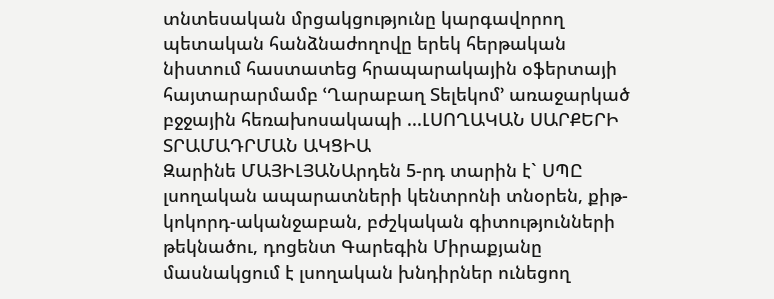տնտեսական մրցակցությունը կարգավորող պետական հանձնաժողովը երեկ հերթական նիստում հաստատեց հրապարակային օֆերտայի հայտարարմամբ ՙՂարաբաղ Տելեկոմ՚ առաջարկած բջջային հեռախոսակապի ...ԼՍՈՂԱԿԱՆ ՍԱՐՔԵՐԻ ՏՐԱՄԱԴՐՄԱՆ ԱԿՑԻԱ
Զարինե ՄԱՅԻԼՅԱՆԱրդեն 5-րդ տարին է` ՍՊԸ լսողական ապարատների կենտրոնի տնօրեն, քիթ-կոկորդ-ականջաբան, բժշկական գիտությունների թեկնածու, դոցենտ Գարեգին Միրաքյանը մասնակցում է լսողական խնդիրներ ունեցող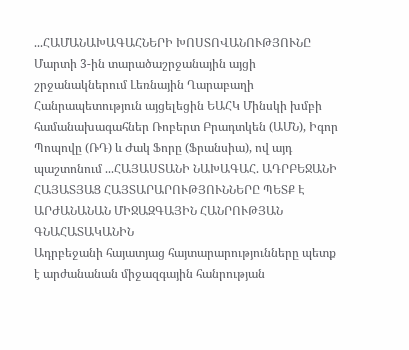...ՀԱՄԱՆԱԽԱԳԱՀՆԵՐԻ ԽՈՍՏՈՎԱՆՈՒԹՅՈՒՆԸ
Մարտի 3-ին տարածաշրջանային այցի շրջանակներում Լեռնային Ղարաբաղի Հանրապետություն այցելեցին ԵԱՀԿ Մինսկի խմբի համանախագահներ Ռոբերտ Բրադտկեն (ԱՄՆ), Իգոր Պոպովը (ՌԴ) և Ժակ Ֆորը (Ֆրանսիա), ով այդ պաշտոնում ...ՀԱՅԱՍՏԱՆԻ ՆԱԽԱԳԱՀ. ԱԴՐԲԵՋԱՆԻ ՀԱՅԱՏՅԱՑ ՀԱՅՏԱՐԱՐՈՒԹՅՈՒՆՆԵՐԸ ՊԵՏՔ Է ԱՐԺԱՆԱՆԱՆ ՄԻՋԱԶԳԱՅԻՆ ՀԱՆՐՈՒԹՅԱՆ ԳՆԱՀԱՏԱԿԱՆԻՆ
Ադրբեջանի հայատյաց հայտարարությունները պետք է արժանանան միջազգային հանրության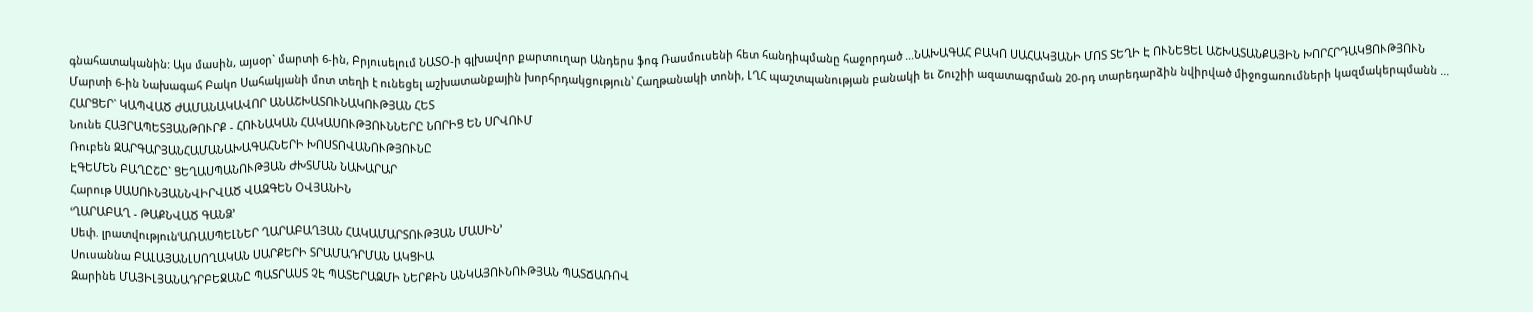գնահատականին: Այս մասին, այսօր` մարտի 6-ին, Բրյուսելում ՆԱՏՕ-ի գլխավոր քարտուղար Անդերս ֆոգ Ռասմուսենի հետ հանդիպմանը հաջորդած ...ՆԱԽԱԳԱՀ ԲԱԿՈ ՍԱՀԱԿՅԱՆԻ ՄՈՏ ՏԵՂԻ Է ՈՒՆԵՑԵԼ ԱՇԽԱՏԱՆՔԱՅԻՆ ԽՈՐՀՐԴԱԿՑՈՒԹՅՈՒՆ
Մարտի 6-ին Նախագահ Բակո Սահակյանի մոտ տեղի է ունեցել աշխատանքային խորհրդակցություն՝ Հաղթանակի տոնի, ԼՂՀ պաշտպանության բանակի եւ Շուշիի ազատագրման 20-րդ տարեդարձին նվիրված միջոցառումների կազմակերպմանն ...
ՀԱՐՑԵՐ` ԿԱՊՎԱԾ ԺԱՄԱՆԱԿԱՎՈՐ ԱՆԱՇԽԱՏՈՒՆԱԿՈՒԹՅԱՆ ՀԵՏ
Նունե ՀԱՅՐԱՊԵՏՅԱՆԹՈՒՐՔ - ՀՈՒՆԱԿԱՆ ՀԱԿԱՍՈՒԹՅՈՒՆՆԵՐԸ ՆՈՐԻՑ ԵՆ ՍՐՎՈՒՄ
Ռուբեն ԶԱՐԳԱՐՅԱՆՀԱՄԱՆԱԽԱԳԱՀՆԵՐԻ ԽՈՍՏՈՎԱՆՈՒԹՅՈՒՆԸ
ԷԳԵՄԵՆ ԲԱՂԸՇԸ` ՑԵՂԱՍՊԱՆՈՒԹՅԱՆ ԺԽՏՄԱՆ ՆԱԽԱՐԱՐ
Հարութ ՍԱՍՈՒՆՅԱՆՆՎԻՐՎԱԾ ՎԱԶԳԵՆ ՕՎՅԱՆԻՆ
ՙՂԱՐԱԲԱՂ - ԹԱՔՆՎԱԾ ԳԱՆՁ՚
Սեփ. լրատվությունՙԱՌԱՍՊԵԼՆԵՐ ՂԱՐԱԲԱՂՅԱՆ ՀԱԿԱՄԱՐՏՈՒԹՅԱՆ ՄԱՍԻՆ՚
Սուսաննա ԲԱԼԱՅԱՆԼՍՈՂԱԿԱՆ ՍԱՐՔԵՐԻ ՏՐԱՄԱԴՐՄԱՆ ԱԿՑԻԱ
Զարինե ՄԱՅԻԼՅԱՆԱԴՐԲԵՋԱՆԸ ՊԱՏՐԱՍՏ ՉԷ ՊԱՏԵՐԱԶՄԻ ՆԵՐՔԻՆ ԱՆԿԱՅՈՒՆՈՒԹՅԱՆ ՊԱՏՃԱՌՈՎ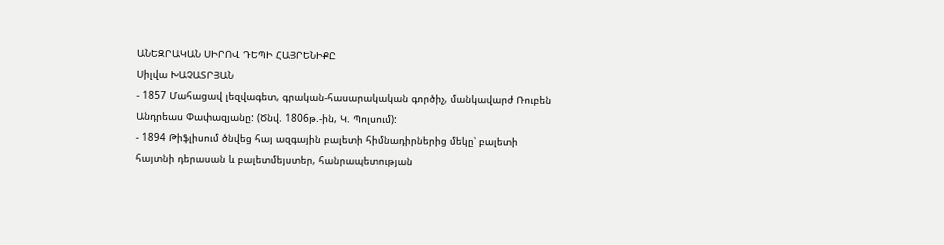ԱՆԵԶՐԱԿԱՆ ՍԻՐՈՎ ԴԵՊԻ ՀԱՅՐԵՆԻՔԸ
Սիլվա ԽԱՉԱՏՐՅԱՆ
- 1857 Մահացավ լեզվագետ, գրական-հասարակական գործիչ, մանկավարժ Ռուբեն Անդրեաս Փափազյանը: (Ծնվ. 1806թ.-ին, Կ. Պոլսում):
- 1894 Թիֆլիսում ծնվեց հայ ազգային բալետի հիմնադիրներից մեկը՝ բալետի հայտնի դերասան և բալետմեյստեր, հանրապետության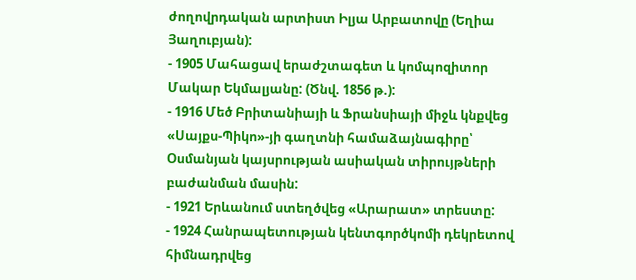ժողովրդական արտիստ Իլյա Արբատովը (Եղիա Յաղուբյան):
- 1905 Մահացավ երաժշտագետ և կոմպոզիտոր Մակար Եկմալյանը: (Ծնվ. 1856 թ.):
- 1916 Մեծ Բրիտանիայի և Ֆրանսիայի միջև կնքվեց «Սայքս-Պիկո»-յի գաղտնի համաձայնագիրը՝ Օսմանյան կայսրության ասիական տիրույթների բաժանման մասին:
- 1921 Երևանում ստեղծվեց «Արարատ» տրեստը:
- 1924 Հանրապետության կենտգործկոմի դեկրետով հիմնադրվեց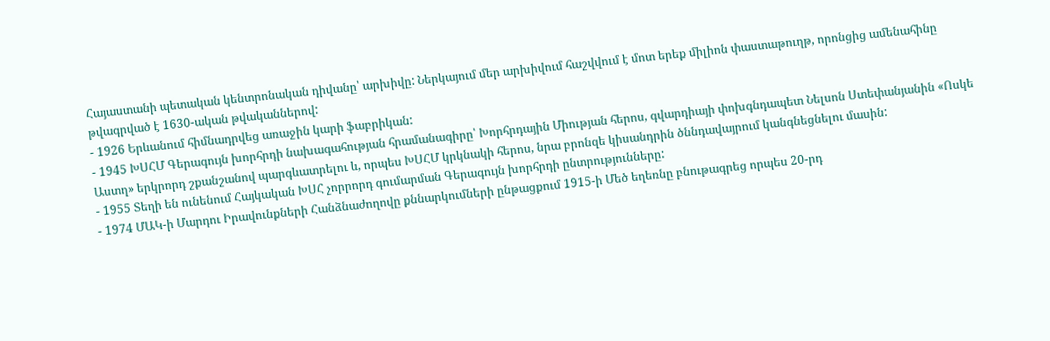Հայաստանի պետական կենտրոնական դիվանը՝ արխիվը: Ներկայում մեր արխիվում հաշվվում է մոտ երեք միլիոն փաստաթուղթ, որոնցից ամենահինը թվագրված է 1630-ական թվականներով:
- 1926 Երևանում հիմնադրվեց առաջին կարի ֆաբրիկան:
- 1945 ԽՍՀՄ Գերագույն խորհրդի նախագահության հրամանագիրը՝ Խորհրդային Միության հերոս, գվարդիայի փոխգնդապետ Նելսոն Ստեփանյանին «Ոսկե Աստղ» երկրորդ շքանշանով պարգևատրելու և, որպես ԽՍՀՄ կրկնակի հերոս, նրա բրոնզե կիսանդրին ծննդավայրում կանգնեցնելու մասին:
- 1955 Տեղի են ունենում Հայկական ԽՍՀ չորրորդ գումարման Գերագույն խորհրդի ընտրությունները:
- 1974 ՄԱԿ-ի Մարդու Իրավունքների Հանձնաժողովը քննարկումների ընթացքում 1915-ի Մեծ եղեռնը բնութագրեց որպես 20-րդ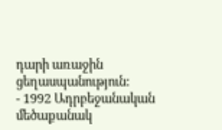դարի առաջին ցեղասպանություն:
- 1992 Ադրբեջանական մեծաքանակ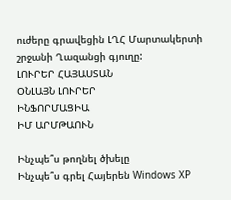ուժերը գրավեցին ԼՂՀ Մարտակերտի շրջանի Ղազանցի գյուղը:
ԼՈՒՐԵՐ ՀԱՅԱՍՏԱՆ
ՕՆԼԱՅՆ ԼՈՒՐԵՐ
ԻՆՖՈՐՄԱՑԻԱ
ԻՄ ԱՐՄԹԱՈՒՆ

Ինչպե՞ս թողնել ծխելը
Ինչպե՞ս գրել Հայերեն Windows XP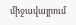միջավայրում